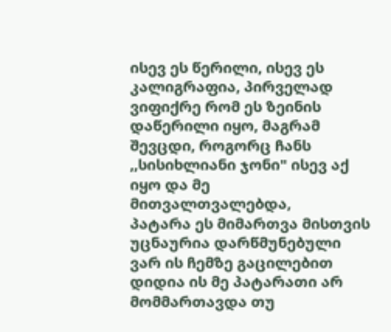ისევ ეს წერილი, ისევ ეს კალიგრაფია, პირველად ვიფიქრე რომ ეს ზეინის დაწერილი იყო, მაგრამ შევცდი, როგორც ჩანს ,,სისიხლიანი ჯონი" ისევ აქ იყო და მე მითვალთვალებდა,
პატარა ეს მიმართვა მისთვის უცნაურია დარწმუნებული ვარ ის ჩემზე გაცილებით დიდია ის მე პატარათი არ მომმართავდა თუ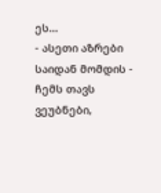ეს...
- ასეთი აზრები საიდან მომდის - ჩემს თავს ვეუბნები,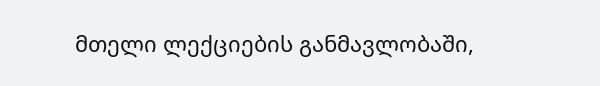მთელი ლექციების განმავლობაში,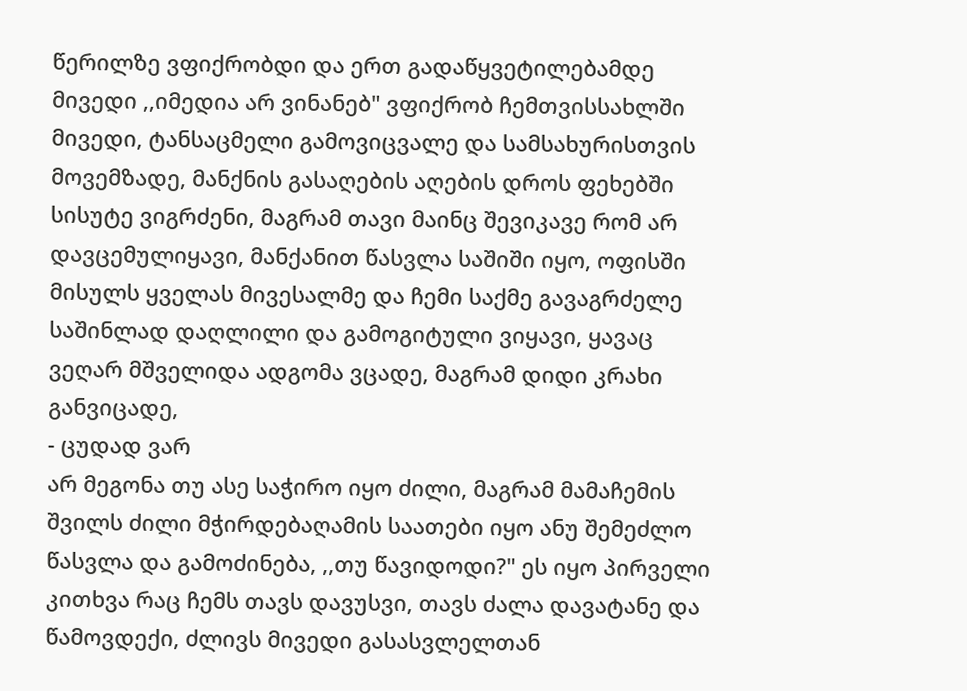წერილზე ვფიქრობდი და ერთ გადაწყვეტილებამდე მივედი ,,იმედია არ ვინანებ" ვფიქრობ ჩემთვისსახლში მივედი, ტანსაცმელი გამოვიცვალე და სამსახურისთვის მოვემზადე, მანქნის გასაღების აღების დროს ფეხებში სისუტე ვიგრძენი, მაგრამ თავი მაინც შევიკავე რომ არ დავცემულიყავი, მანქანით წასვლა საშიში იყო, ოფისში მისულს ყველას მივესალმე და ჩემი საქმე გავაგრძელე
საშინლად დაღლილი და გამოგიტული ვიყავი, ყავაც ვეღარ მშველიდა ადგომა ვცადე, მაგრამ დიდი კრახი განვიცადე,
- ცუდად ვარ
არ მეგონა თუ ასე საჭირო იყო ძილი, მაგრამ მამაჩემის შვილს ძილი მჭირდებაღამის საათები იყო ანუ შემეძლო წასვლა და გამოძინება, ,,თუ წავიდოდი?" ეს იყო პირველი კითხვა რაც ჩემს თავს დავუსვი, თავს ძალა დავატანე და წამოვდექი, ძლივს მივედი გასასვლელთან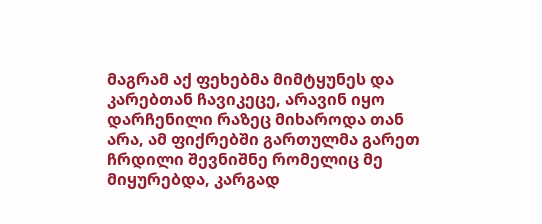მაგრამ აქ ფეხებმა მიმტყუნეს და კარებთან ჩავიკეცე, არავინ იყო დარჩენილი რაზეც მიხაროდა თან არა, ამ ფიქრებში გართულმა გარეთ ჩრდილი შევნიშნე რომელიც მე მიყურებდა, კარგად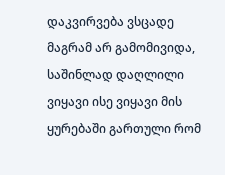დაკვირვება ვსცადე მაგრამ არ გამომივიდა, საშინლად დაღლილი ვიყავი ისე ვიყავი მის ყურებაში გართული რომ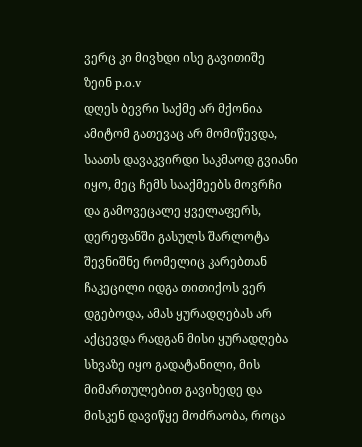ვერც კი მივხდი ისე გავითიშე
ზეინ p.o.v
დღეს ბევრი საქმე არ მქონია ამიტომ გათევაც არ მომიწევდა, საათს დავაკვირდი საკმაოდ გვიანი იყო, მეც ჩემს სააქმეებს მოვრჩი და გამოვეცალე ყველაფერს, დერეფანში გასულს შარლოტა შევნიშნე რომელიც კარებთან ჩაკეცილი იდგა თითიქოს ვერ დგებოდა, ამას ყურადღებას არ აქცევდა რადგან მისი ყურადღება სხვაზე იყო გადატანილი, მის მიმართულებით გავიხედე და მისკენ დავიწყე მოძრაობა, როცა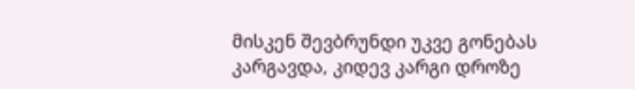მისკენ შევბრუნდი უკვე გონებას კარგავდა, კიდევ კარგი დროზე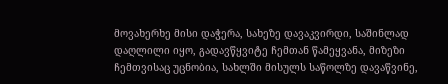მოვახერხე მისი დაჭერა, სახეზე დავაკვირდი, საშინლად დაღლილი იყო, გადავწყვიტე ჩემთან წამეყვანა, მიზეზი ჩემთვისაც უცნობია, სახლში მისულს საწოლზე დავაწვინე,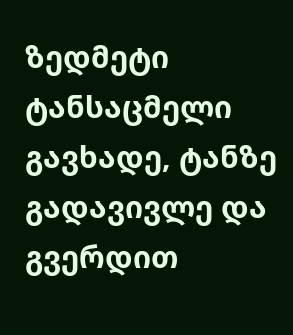ზედმეტი ტანსაცმელი გავხადე, ტანზე გადავივლე და გვერდით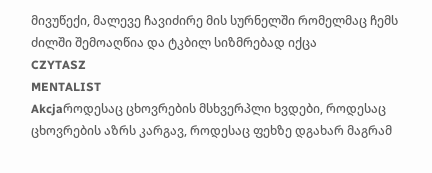მივუწექი, მალევე ჩავიძირე მის სურნელში რომელმაც ჩემს ძილში შემოაღწია და ტკბილ სიზმრებად იქცა
CZYTASZ
MENTALIST
Akcjaროდესაც ცხოვრების მსხვერპლი ხვდები, როდესაც ცხოვრების აზრს კარგავ, როდესაც ფეხზე დგახარ მაგრამ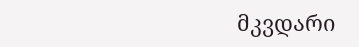მკვდარი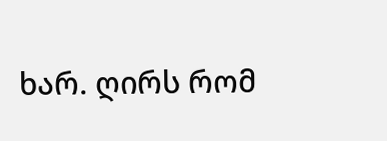ხარ. ღირს რომ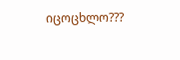იცოცხლო???